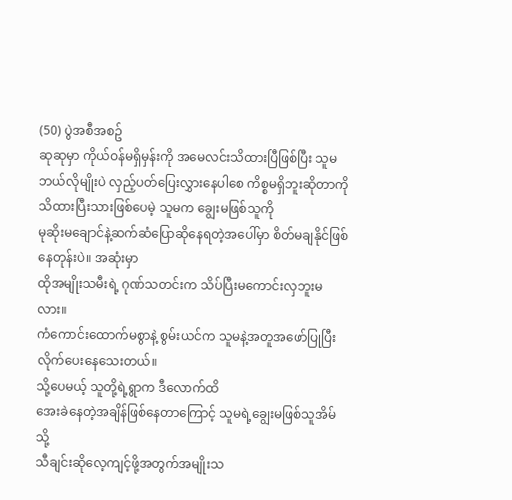(50) ပွဲအစီအစဥ်
ဆုဆုမှာ ကိုယ်ဝန်မရှိမှန်းကို အမေလင်းသိထားပြီဖြစ်ပြီး သူမ
ဘယ်လိုမျိုးပဲ လှည့်ပတ်ပြေးလွှားနေပါစေ ကိစ္စမရှိဘူးဆိုတာကို
သိထားပြီးသားဖြစ်ပေမဲ့ သူမက ချွေးမဖြစ်သူကို
မုဆိုးမချောင်နဲ့ဆက်ဆံပြောဆိုနေရတဲ့အပေါ်မှာ စိတ်မချနိုင်ဖြစ်နေတုန်းပဲ။ အဆုံးမှာ
ထိုအမျိုးသမီးရဲ့ ဂုဏ်သတင်းက သိပ်ပြီးမကောင်းလှဘူးမလား။
ကံကောင်းထောက်မစွာနဲ့ စွမ်းယင်က သူမနဲ့အတူအဖော်ပြုပြီး
လိုက်ပေးနေသေးတယ်။
သို့ပေမယ့် သူတို့ရဲ့ရွာက ဒီလောက်ထိ
အေးခဲနေတဲ့အချိန်ဖြစ်နေတာကြောင့် သူမရဲ့ချွေးမဖြစ်သူအိမ်သို့
သီချင်းဆိုလေ့ကျင့်ဖို့အတွက်အမျိုးသ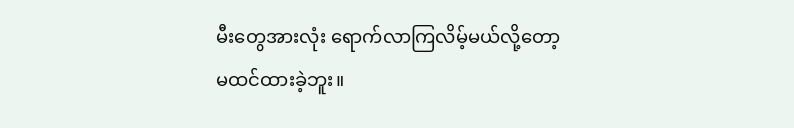မီးတွေအားလုံး ရောက်လာကြလိမ့်မယ်လို့တော့
မထင်ထားခဲ့ဘူး။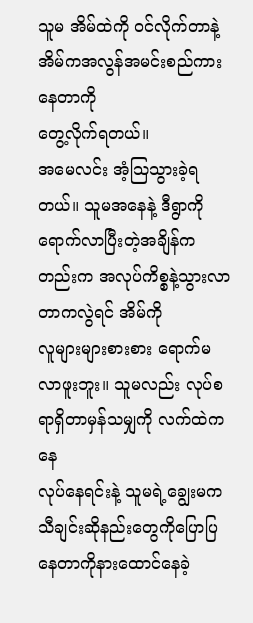သူမ အိမ်ထဲကို ဝင်လိုက်တာနဲ့ အိမ်ကအလွန်အမင်းစည်ကားနေတာကို
တွေ့လိုက်ရတယ်။
အမေလင်း အံ့သြသွားခဲ့ရတယ်။ သူမအနေနဲ့ ဒီရွာကို
ရောက်လာပြီးတဲ့အချိန်ကတည်းက အလုပ်ကိစ္စနဲ့သွားလာတာကလွဲရင် အိမ်ကို
လူများများစားစား ရောက်မလာဖူးဘူး။ သူမလည်း လုပ်စရာရှိတာမှန်သမျှကို လက်ထဲကနေ
လုပ်နေရင်းနဲ့ သူမရဲ့ချွေးမက သီချင်းဆိုနည်းတွေကိုပြောပြနေတာကိုနားထောင်နေခဲ့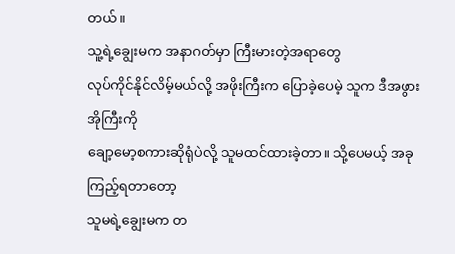တယ်။
သူ့ရဲ့ချွေးမက အနာဂတ်မှာ ကြီးမားတဲ့အရာတွေ
လုပ်ကိုင်နိုင်လိမ့်မယ်လို့ အဖိုးကြီးက ပြောခဲ့ပေမဲ့ သူက ဒီအဖွားအိုကြီးကို
ချော့မော့စကားဆိုရုံပဲလို့ သူမထင်ထားခဲ့တာ။ သို့ပေမယ့် အခုကြည့်ရတာတော့
သူမရဲ့ချွေးမက တ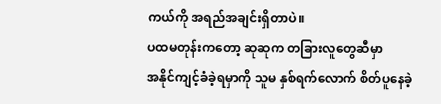ကယ်ကို အရည်အချင်းရှိတာပဲ။
ပထမတုန်းကတော့ ဆုဆုက တခြားလူတွေဆီမှာ
အနိုင်ကျင့်ခံခဲ့ရမှာကို သူမ နှစ်ရက်လောက် စိတ်ပူနေခဲ့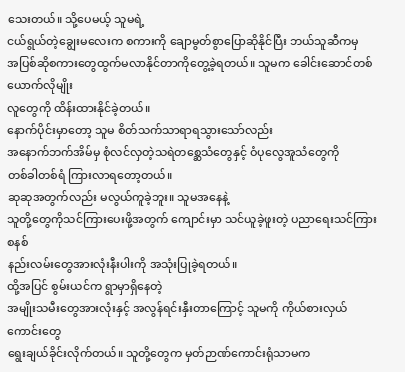သေးတယ်။ သို့ပေမယ့် သူမရဲ့
ငယ်ရွယ်တဲ့ချွေးမလေးက စကားကို ချောမွတ်စွာပြောဆိုနိုင်ပြီး ဘယ်သူဆီကမှ
အပြစ်ဆိုစကားတွေထွက်မလာနိုင်တာကိုတွေ့ခဲ့ရတယ်။ သူမက ခေါင်းဆောင်တစ်ယောက်လိုမျိုး
လူတွေကို ထိန်းထားနိုင်ခဲ့တယ်။
နောက်ပိုင်းမှာတော့ သူမ စိတ်သက်သာရာရသွားသော်လည်း
အနောက်ဘက်အိမ်မှ စုံလင်လှတဲ့သရဲတစ္ဆေသံတွေနှင့် ဝံပုလွေအူသံတွေကို
တစ်ခါတစ်ရံ ကြားလာရတော့တယ်။
ဆုဆုအတွက်လည်း မလွယ်ကူခဲ့ဘူး။ သူမအနေနဲ့
သူတို့တွေကိုသင်ကြားပေးဖို့အတွက် ကျောင်းမှာ သင်ယူခဲ့ဖူးတဲ့ ပညာရေးသင်ကြားစနစ်
နည်းလမ်းတွေအားလုံးနီးပါးကို အသုံးပြုခဲ့ရတယ်။
ထို့အပြင် စွမ်းယင်က ရွာမှာရှိနေတဲ့
အမျိုးသမီးတွေအားလုံးနှင့် အလွန်ရင်းနှီးတာကြောင့် သူမကို ကိုယ်စားလှယ်ကောင်းတွေ
ရွေးချယ်ခိုင်းလိုက်တယ်။ သူတို့တွေက မှတ်ဉာဏ်ကောင်းရုံသာမက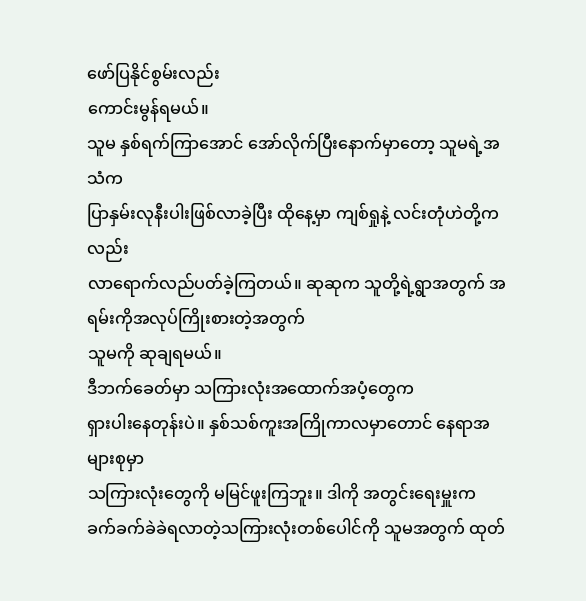ဖော်ပြနိုင်စွမ်းလည်း
ကောင်းမွန်ရမယ်။
သူမ နှစ်ရက်ကြာအောင် အော်လိုက်ပြီးနောက်မှာတော့ သူမရဲ့အသံက
ပြာနှမ်းလုနီးပါးဖြစ်လာခဲ့ပြီး ထိုနေ့မှာ ကျစ်ရှုနဲ့ လင်းတုံဟဲတို့ကလည်း
လာရောက်လည်ပတ်ခဲ့ကြတယ်။ ဆုဆုက သူတို့ရဲ့ရွာအတွက် အရမ်းကိုအလုပ်ကြိုးစားတဲ့အတွက်
သူမကို ဆုချရမယ်။
ဒီဘက်ခေတ်မှာ သကြားလုံးအထောက်အပံ့တွေက
ရှားပါးနေတုန်းပဲ။ နှစ်သစ်ကူးအကြိုကာလမှာတောင် နေရာအများစုမှာ
သကြားလုံးတွေကို မမြင်ဖူးကြဘူး။ ဒါကို အတွင်းရေးမှူးက
ခက်ခက်ခဲခဲရလာတဲ့သကြားလုံးတစ်ပေါင်ကို သူမအတွက် ထုတ်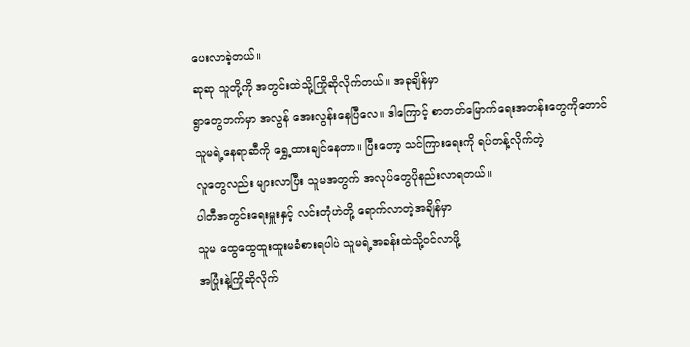ပေးလာခဲ့တယ်။
ဆုဆု သူတို့ကို အတွင်းထဲသို့ကြိုဆိုလိုက်တယ်။ အခုချိန်မှာ
ရွာတွေဘက်မှာ အလွန် အေးလွန်းနေပြီလေ။ ဒါကြောင့် စာတတ်မြောက်ရေးအတန်းတွေကိုတောင်
သူမရဲ့နေရာဆီကို ရွှေ့ထားချင်နေတာ။ ပြီးတော့ သင်ကြားရေးကို ရပ်တန့်လိုက်တဲ့
လူတွေလည်း များလာပြီး သူမအတွက် အလုပ်တွေပိုနည်းလာရတယ်။
ပါတီအတွင်းရေးမှူးနှင့် လင်းတုံဟဲတို့ ရောက်လာတဲ့အချိန်မှာ
သူမ ထွေထွေထူးထူးမခံစားရပါပဲ သူမရဲ့အခန်းထဲသို့ဝင်လာဖို့
အပြုံးနဲ့ကြိုဆိုလိုက်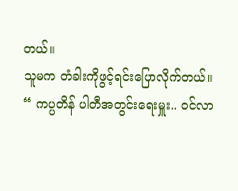တယ်။
သူမက တံခါးကိုဖွင့်ရင်းပြောလိုက်တယ်။
“ ကပ္ပတိန် ပါတီအတွင်းရေးမှူး.. ဝင်လာ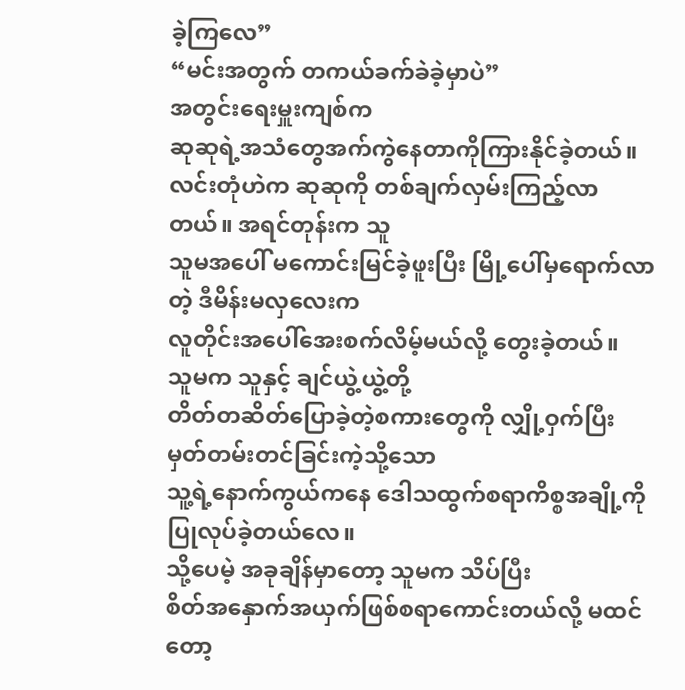ခဲ့ကြလေ”
“မင်းအတွက် တကယ်ခက်ခဲခဲ့မှာပဲ”
အတွင်းရေးမှူးကျစ်က
ဆုဆုရဲ့အသံတွေအက်ကွဲနေတာကိုကြားနိုင်ခဲ့တယ်။
လင်းတုံဟဲက ဆုဆုကို တစ်ချက်လှမ်းကြည့်လာတယ်။ အရင်တုန်းက သူ
သူမအပေါ် မကောင်းမြင်ခဲ့ဖူးပြီး မြို့ပေါ်မှရောက်လာတဲ့ ဒီမိန်းမလှလေးက
လူတိုင်းအပေါ်အေးစက်လိမ့်မယ်လို့ တွေးခဲ့တယ်။
သူမက သူနှင့် ချင်ယွဲ့ယွဲ့တို့
တိတ်တဆိတ်ပြောခဲ့တဲ့စကားတွေကို လျှို့ဝှက်ပြီး မှတ်တမ်းတင်ခြင်းကဲ့သို့သော
သူ့ရဲ့နောက်ကွယ်ကနေ ဒေါသထွက်စရာကိစ္စအချို့ကို ပြုလုပ်ခဲ့တယ်လေ။
သို့ပေမဲ့ အခုချိန်မှာတော့ သူမက သိပ်ပြီး
စိတ်အနှောက်အယှက်ဖြစ်စရာကောင်းတယ်လို့ မထင်တော့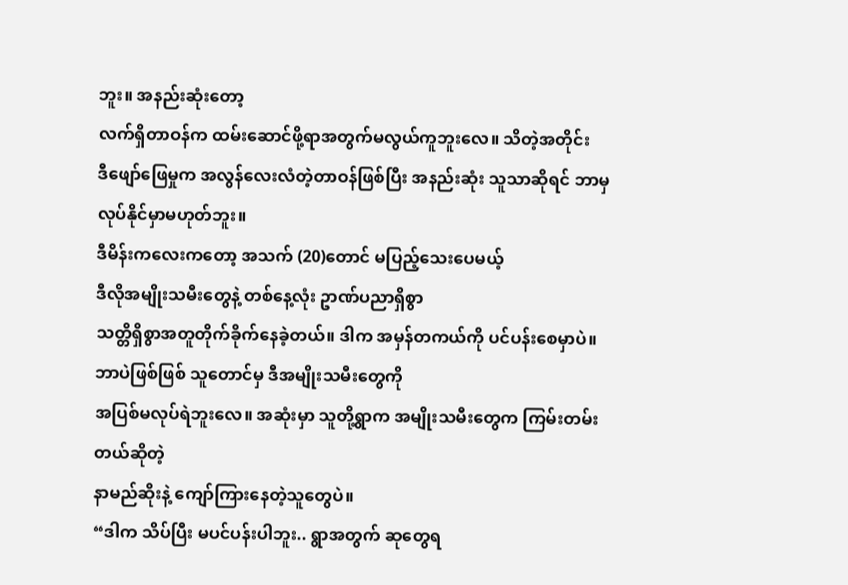ဘူး။ အနည်းဆုံးတော့
လက်ရှိတာဝန်က ထမ်းဆောင်ဖို့ရာအတွက်မလွယ်ကူဘူးလေ။ သိတဲ့အတိုင်း
ဒီဖျော်ဖြေမှုက အလွန်လေးလံတဲ့တာဝန်ဖြစ်ပြီး အနည်းဆုံး သူသာဆိုရင် ဘာမှလုပ်နိုင်မှာမဟုတ်ဘူး။
ဒီမိန်းကလေးကတော့ အသက် (20)တောင် မပြည့်သေးပေမယ့်
ဒီလိုအမျိုးသမီးတွေနဲ့ တစ်နေ့လုံး ဥာဏ်ပညာရှိစွာ
သတ္တိရှိစွာအတူတိုက်ခိုက်နေခဲ့တယ်။ ဒါက အမှန်တကယ်ကို ပင်ပန်းစေမှာပဲ။
ဘာပဲဖြစ်ဖြစ် သူတောင်မှ ဒီအမျိုးသမီးတွေကို
အပြစ်မလုပ်ရဲဘူးလေ။ အဆုံးမှာ သူတို့ရွာက အမျိုးသမီးတွေက ကြမ်းတမ်းတယ်ဆိုတဲ့
နာမည်ဆိုးနဲ့ ကျော်ကြားနေတဲ့သူတွေပဲ။
“ဒါက သိပ်ပြီး မပင်ပန်းပါဘူး.. ရွာအတွက် ဆုတွေရ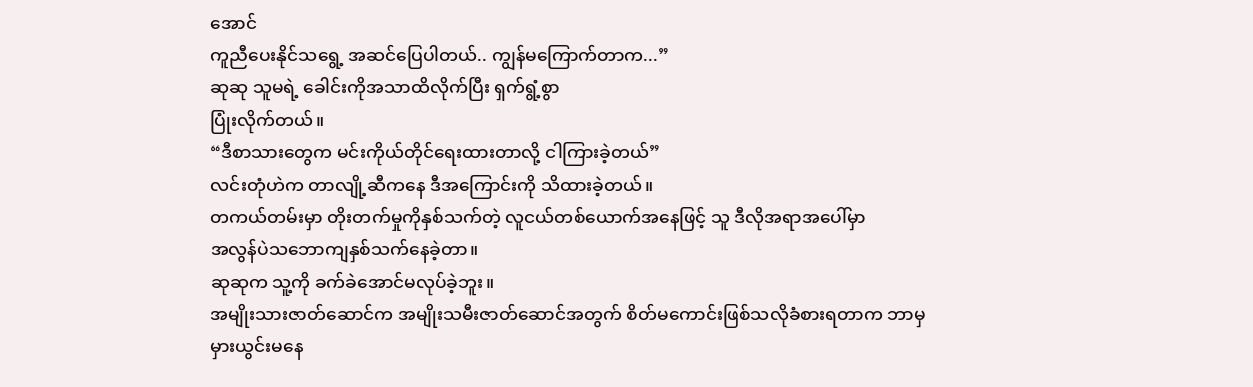အောင်
ကူညီပေးနိုင်သရွေ့ အဆင်ပြေပါတယ်.. ကျွန်မကြောက်တာက...”
ဆုဆု သူမရဲ့ ခေါင်းကိုအသာထိလိုက်ပြီး ရှက်ရွံ့စွာ
ပြုံးလိုက်တယ်။
“ဒီစာသားတွေက မင်းကိုယ်တိုင်ရေးထားတာလို့ ငါကြားခဲ့တယ်”
လင်းတုံဟဲက တာလျို့ဆီကနေ ဒီအကြောင်းကို သိထားခဲ့တယ်။
တကယ်တမ်းမှာ တိုးတက်မှုကိုနှစ်သက်တဲ့ လူငယ်တစ်ယောက်အနေဖြင့် သူ ဒီလိုအရာအပေါ်မှာ
အလွန်ပဲသဘောကျနှစ်သက်နေခဲ့တာ။
ဆုဆုက သူ့ကို ခက်ခဲအောင်မလုပ်ခဲ့ဘူး။
အမျိုးသားဇာတ်ဆောင်က အမျိုးသမီးဇာတ်ဆောင်အတွက် စိတ်မကောင်းဖြစ်သလိုခံစားရတာက ဘာမှ
မှားယွင်းမနေ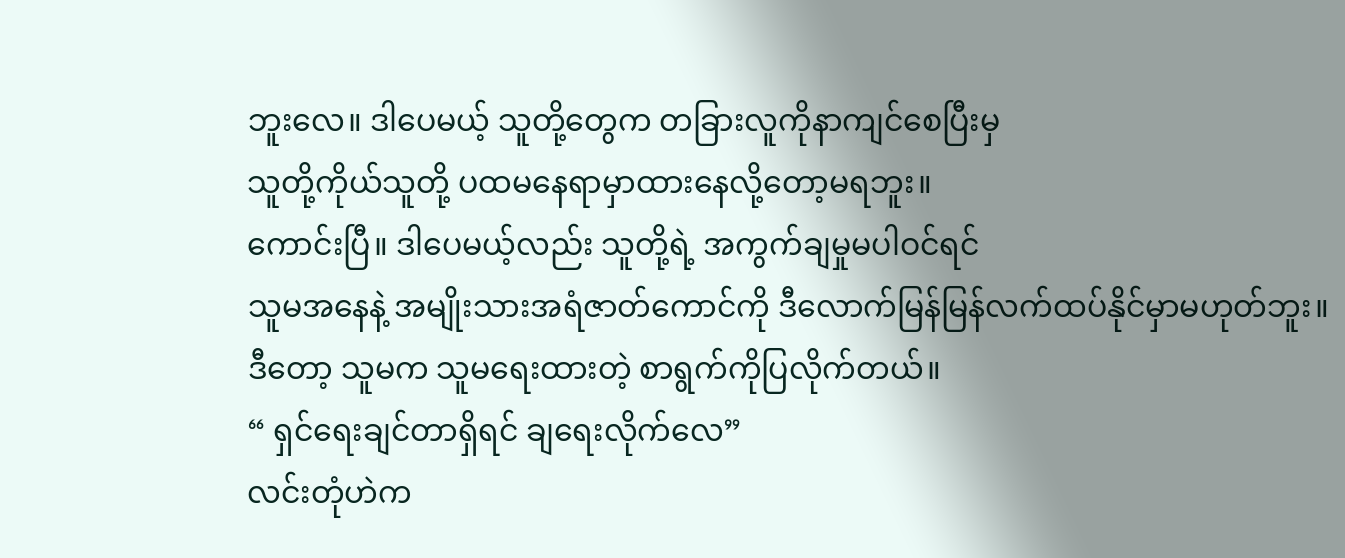ဘူးလေ။ ဒါပေမယ့် သူတို့တွေက တခြားလူကိုနာကျင်စေပြီးမှ
သူတို့ကိုယ်သူတို့ ပထမနေရာမှာထားနေလို့တော့မရဘူး။
ကောင်းပြီ။ ဒါပေမယ့်လည်း သူတို့ရဲ့ အကွက်ချမှုမပါဝင်ရင်
သူမအနေနဲ့ အမျိုးသားအရံဇာတ်ကောင်ကို ဒီလောက်မြန်မြန်လက်ထပ်နိုင်မှာမဟုတ်ဘူး။
ဒီတော့ သူမက သူမရေးထားတဲ့ စာရွက်ကိုပြလိုက်တယ်။
“ ရှင်ရေးချင်တာရှိရင် ချရေးလိုက်လေ”
လင်းတုံဟဲက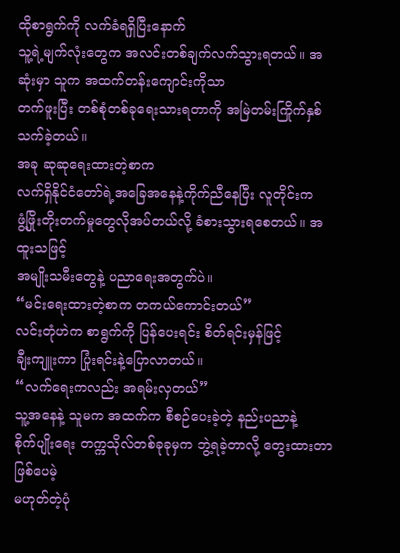ထိုစာရွက်ကို လက်ခံရရှိပြီးနောက်
သူ့ရဲ့မျက်လုံးတွေက အလင်းတစ်ချက်လက်သွားရတယ်။ အဆုံးမှာ သူက အထက်တန်းကျောင်းကိုသာ
တက်ဖူးပြီး တစ်စုံတစ်ခုရေးသားရတာကို အမြဲတမ်းကြိုက်နှစ်သက်ခဲ့တယ်။
အခု ဆုဆုရေးထားတဲ့စာက
လက်ရှိနိုင်ငံတော်ရဲ့အခြေအနေနဲ့ကိုက်ညီနေပြီး လူတိုင်းက
ဖွံ့ဖြိုးတိုးတက်မှုတွေလိုအပ်တယ်လို့ ခံစားသွားရစေတယ်။ အထူးသဖြင့်
အမျိုးသမီးတွေနဲ့ ပညာရေးအတွက်ပဲ။
“မင်းရေးထားတဲ့စာက တကယ်ကောင်းတယ်”
လင်းတုံဟဲက စာရွက်ကို ပြန်ပေးရင်း စိတ်ရင်းမှန်ဖြင့်
ချီးကျူးကာ ပြုံးရင်းနဲ့ပြောလာတယ်။
“လက်ရေးကလည်း အရမ်းလှတယ်”
သူ့အနေနဲ့ သူမက အထက်က စီစဉ်ပေးခဲ့တဲ့ နည်းပညာနဲ့
စိုက်ပျိုးရေး တက္ကသိုလ်တစ်ခုခုမှက ဘွဲ့ရခဲ့တာလို့ တွေးထားတာဖြစ်ပေမဲ့
မဟုတ်တဲ့ပုံ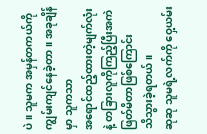ပဲ။ သူမက အမှန်တကယ်ကို ကျွမ်းကျင်နေခဲ့တာ။ အခုချိန်မှာ သူကသာ
အရောင်ထည့်ထားတဲ့မျက်လုံးနဲ့ တခြားလူကိုကြည့်ပြီးအကဲဖြတ်မိတာဖြစ်ကြောင်း
သိသွားခဲ့ရတယ်။
ဆုဆု သူမရဲ့လက်ကို ဝှေ့ယမ်း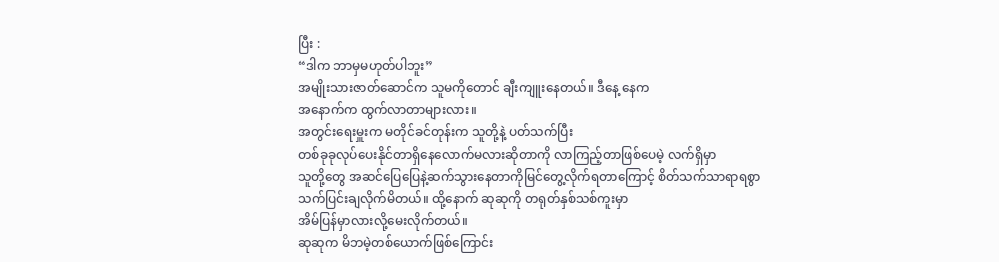ပြီး :
“ဒါက ဘာမှမဟုတ်ပါဘူး”
အမျိုးသားဇာတ်ဆောင်က သူမကိုတောင် ချီးကျူးနေတယ်။ ဒီနေ့ နေက
အနောက်က ထွက်လာတာများလား။
အတွင်းရေးမှူးက မတိုင်ခင်တုန်းက သူတို့နဲ့ ပတ်သက်ပြီး
တစ်ခုခုလုပ်ပေးနိုင်တာရှိနေလောက်မလားဆိုတာကို လာကြည့်တာဖြစ်ပေမဲ့ လက်ရှိမှာ
သူတို့တွေ အဆင်ပြေပြေနဲ့ဆက်သွားနေတာကိုမြင်တွေ့လိုက်ရတာကြောင့် စိတ်သက်သာရာရစွာ
သက်ပြင်းချလိုက်မိတယ်။ ထို့နောက် ဆုဆုကို တရုတ်နှစ်သစ်ကူးမှာ
အိမ်ပြန်မှာလားလို့မေးလိုက်တယ်။
ဆုဆုက မိဘမဲ့တစ်ယောက်ဖြစ်ကြောင်း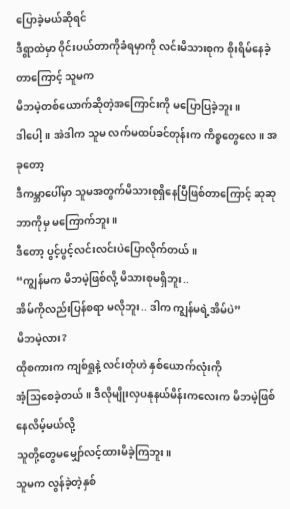ပြောခဲ့မယ်ဆိုရင်
ဒီရွာထဲမှာ ဝိုင်းပယ်တာကိုခံရမှာကို လင်းမိသားစုက စိုးရိမ်နေခဲ့တာကြောင့် သူမက
မိဘမဲ့တစ်ယောက်ဆိုတဲ့အကြောင်းကို မပြောပြခဲ့ဘူး။
ဒါပေါ့။ အဲဒါက သူမ လက်မထပ်ခင်တုန်းက ကိစ္စတွေလေ။ အခုတော့
ဒီကမ္ဘာပေါ်မှာ သူမအတွက်မိသားစုရှိနေပြီဖြစ်တာကြောင့် ဆုဆု ဘာကိုမှ မကြောက်ဘူး။
ဒီတော့ ပွင့်ပွင့်လင်းလင်းပဲပြောလိုက်တယ်။
“ကျွန်မက မိဘမဲ့ဖြစ်လို့ မိသားစုမရှိဘူး..
အိမ်ကိုလည်းပြန်စရာ မလိုဘူး.. ဒါက ကျွန်မရဲ့အိမ်ပဲ”
မိဘမဲ့လား?
ထိုစကားက ကျစ်ရှုနဲ့ လင်းတုံဟဲ နှစ်ယောက်လုံးကို
အံ့သြစေခဲ့တယ်။ ဒီလိုမျိုးလှပနုနယ်မိန်းကလေးက မိဘမဲ့ဖြစ်နေလိမ့်မယ်လို့
သူတို့တွေမမျှော်လင့်ထားမိခဲ့ကြဘူး။
သူမက လွန်ခဲ့တဲ့နှစ်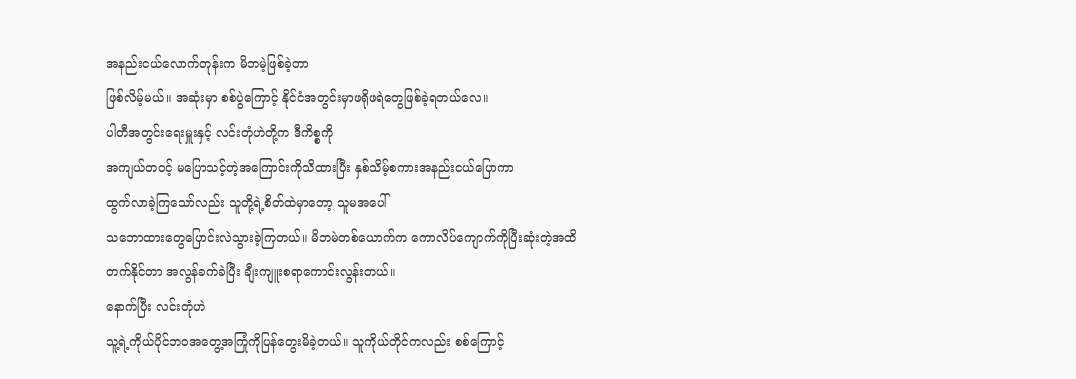အနည်းငယ်လောက်တုန်းက မိဘမဲ့ဖြစ်ခဲ့တာ
ဖြစ်လိမ့်မယ်။ အဆုံးမှာ စစ်ပွဲကြောင့် နိုင်ငံအတွင်းမှာဖရိုဖရဲတွေဖြစ်ခဲ့ရတယ်လေ။
ပါတီအတွင်းရေးမှူးနှင့် လင်းတုံဟဲတို့က ဒီကိစ္စကို
အကျယ်တဝင့် မပြောသင့်တဲ့အကြောင်းကိုသိထားပြီး နှစ်သိမ့်စကားအနည်းငယ်ပြောကာ
ထွက်လာခဲ့ကြသော်လည်း သူတို့ရဲ့စိတ်ထဲမှာတော့ သူမအပေါ်
သဘောထားတွေပြောင်းလဲသွားခဲ့ကြတယ်။ မိဘမဲတစ်ယောက်က ကောလိပ်ကျောက်ကိုပြီးဆုံးတဲ့အထိ
တက်နိုင်တာ အလွန်ခက်ခဲပြီး ချီးကျူးစရာကောင်းလွန်းတယ်။
နောက်ပြီး လင်းတုံဟဲ
သူ့ရဲ့ကိုယ်ပိုင်ဘဝအတွေ့အကြုံကိုပြန်တွေးမိခဲ့တယ်။ သူကိုယ်တိုင်ကလည်း စစ်ကြောင့်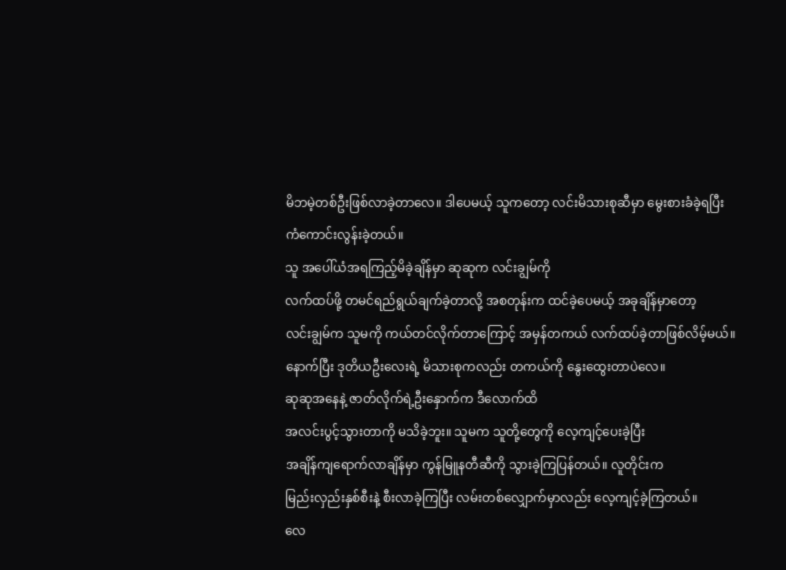မိဘမဲ့တစ်ဦးဖြစ်လာခဲ့တာလေ။ ဒါပေမယ့် သူကတော့ လင်းမိသားစုဆီမှာ မွေးစားခံခဲ့ရပြီး
ကံကောင်းလွန်းခဲ့တယ်။
သူ အပေါ်ယံအရကြည့်မိခဲ့ချိန်မှာ ဆုဆုက လင်းချွမ်ကို
လက်ထပ်ဖို့ တမင်ရည်ရွယ်ချက်ခဲ့တာလို့ အစတုန်းက ထင်ခဲ့ပေမယ့် အခုချိန်မှာတော့
လင်းချွမ်က သူမကို ကယ်တင်လိုက်တာကြောင့် အမှန်တကယ် လက်ထပ်ခဲ့တာဖြစ်လိမ့်မယ်။
နောက်ပြီး ဒုတိယဦးလေးရဲ့ မိသားစုကလည်း တကယ်ကို နွေးထွေးတာပဲလေ။
ဆုဆုအနေနဲ့ ဇာတ်လိုက်ရဲ့ဦးနှောက်က ဒီလောက်ထိ
အလင်းပွင့်သွားတာကို မသိခဲ့ဘူး။ သူမက သူတို့တွေကို လေ့ကျင့်ပေးခဲ့ပြီး
အချိန်ကျရောက်လာချိန်မှာ ကွန်မြူနတီဆီကို သွားခဲ့ကြပြန်တယ်။ လူတိုင်းက
မြည်းလှည်းနှစ်စီးနဲ့ စီးလာခဲ့ကြပြီး လမ်းတစ်လျှောက်မှာလည်း လေ့ကျင့်ခဲ့ကြတယ်။
လေ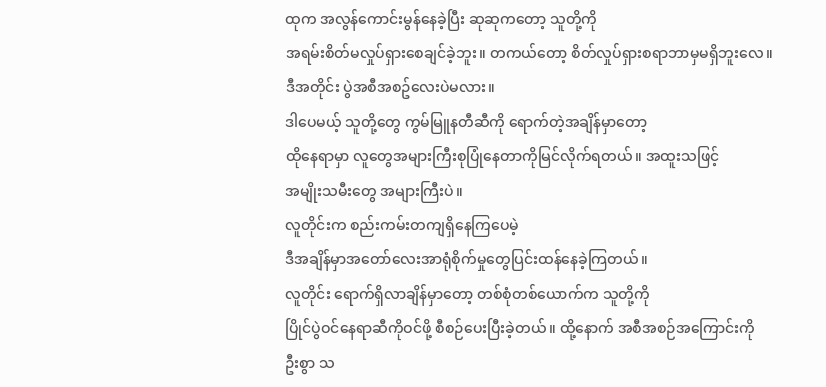ထုက အလွန်ကောင်းမွန်နေခဲ့ပြီး ဆုဆုကတော့ သူတို့ကို
အရမ်းစိတ်မလှုပ်ရှားစေချင်ခဲ့ဘူး။ တကယ်တော့ စိတ်လှုပ်ရှားစရာဘာမှမရှိဘူးလေ။
ဒီအတိုင်း ပွဲအစီအစဥ်လေးပဲမလား။
ဒါပေမယ့် သူတို့တွေ ကွမ်မြူနတီဆီကို ရောက်တဲ့အချိန်မှာတော့
ထိုနေရာမှာ လူတွေအများကြီးစုပြုံနေတာကိုမြင်လိုက်ရတယ်။ အထူးသဖြင့်
အမျိုးသမီးတွေ အများကြီးပဲ။
လူတိုင်းက စည်းကမ်းတကျရှိနေကြပေမဲ့
ဒီအချိန်မှာအတော်လေးအာရုံစိုက်မှုတွေပြင်းထန်နေခဲ့ကြတယ်။
လူတိုင်း ရောက်ရှိလာချိန်မှာတော့ တစ်စုံတစ်ယောက်က သူတို့ကို
ပြိုင်ပွဲဝင်နေရာဆီကိုဝင်ဖို့ စီစဉ်ပေးပြီးခဲ့တယ်။ ထို့နောက် အစီအစဉ်အကြောင်းကို
ဦးစွာ သ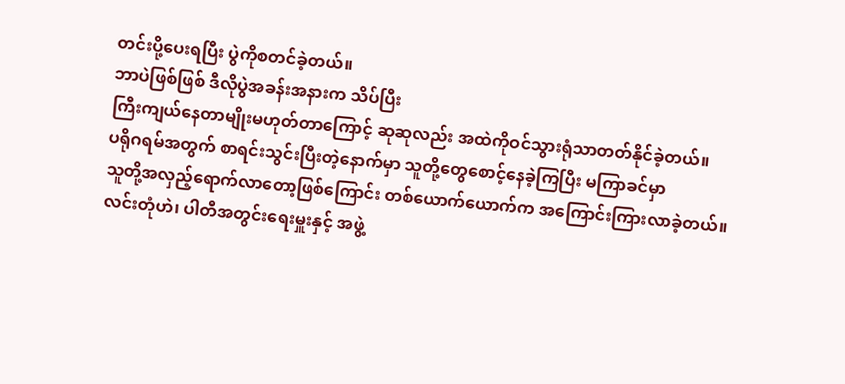တင်းပို့ပေးရပြီး ပွဲကိုစတင်ခဲ့တယ်။
ဘာပဲဖြစ်ဖြစ် ဒီလိုပွဲအခန်းအနားက သိပ်ပြီး
ကြီးကျယ်နေတာမျိုးမဟုတ်တာကြောင့် ဆုဆုလည်း အထဲကိုဝင်သွားရုံသာတတ်နိုင်ခဲ့တယ်။
ပရိုဂရမ်အတွက် စာရင်းသွင်းပြီးတဲ့နောက်မှာ သူတို့တွေစောင့်နေခဲ့ကြပြီး မကြာခင်မှာ
သူတို့အလှည့်ရောက်လာတော့ဖြစ်ကြောင်း တစ်ယောက်ယောက်က အကြောင်းကြားလာခဲ့တယ်။
လင်းတုံဟဲ၊ ပါတီအတွင်းရေးမှူးနှင့် အဖွဲ့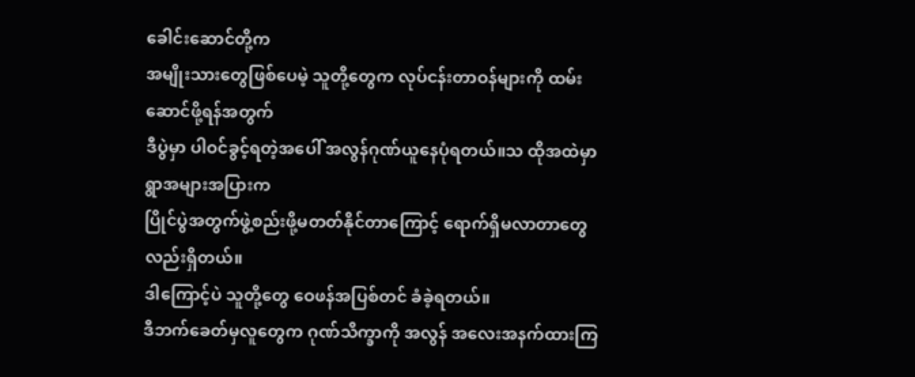ခေါင်းဆောင်တို့က
အမျိုးသားတွေဖြစ်ပေမဲ့ သူတို့တွေက လုပ်ငန်းတာဝန်များကို ထမ်းဆောင်ဖို့ရန်အတွက်
ဒီပွဲမှာ ပါဝင်ခွင့်ရတဲ့အပေါ် အလွန်ဂုဏ်ယူနေပုံရတယ်။သ ထိုအထဲမှာ ရွာအများအပြားက
ပြိုင်ပွဲအတွက်ဖွဲ့စည်းဖို့မတတ်နိုင်တာကြောင့် ရောက်ရှိမလာတာတွေလည်းရှိတယ်။
ဒါကြောင့်ပဲ သူတို့တွေ ဝေဖန်အပြစ်တင် ခံခဲ့ရတယ်။
ဒီဘက်ခေတ်မှလူတွေက ဂုဏ်သိက္ခာကို အလွန် အလေးအနက်ထားကြ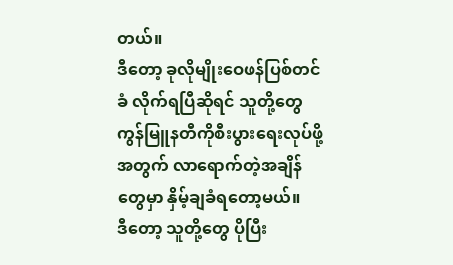တယ်။
ဒီတော့ ခုလိုမျိုးဝေဖန်ပြစ်တင်ခံ လိုက်ရပြီဆိုရင် သူတို့တွေ
ကွန်မြူနတီကိုစီးပွားရေးလုပ်ဖို့အတွက် လာရောက်တဲ့အချိန်တွေမှာ နှိမ့်ချခံရတော့မယ်။
ဒီတော့ သူတို့တွေ ပိုပြီး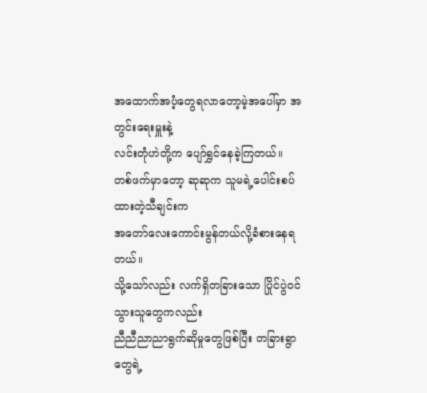အထောက်အပံ့တွေရလာတော့မဲ့အပေါ်မှာ အတွင်းရေးမှူးနဲ့
လင်းတုံဟဲတို့က ပျော်ရွှင်နေခဲ့ကြတယ်။
တစ်ဖက်မှာတော့ ဆုဆုက သူမရဲ့ပေါင်းစပ်ထားတဲ့သီချင်းက
အတော်လေးကောင်းမွန်တယ်လို့ခံစားနေရတယ်။
သို့သော်လည်း လက်ရှိတခြားသော ပြိုင်ပွဲဝင်သွားသူတွေကလည်း
ညီညီညာညာရွက်ဆိုမှုတွေဖြစ်ပြီး တခြားရွာတွေရဲ့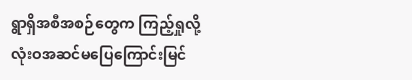ရွာရှိအစီအစဉ်တွေက ကြည့်ရှုလို့
လုံးဝအဆင်မပြေကြောင်းမြင်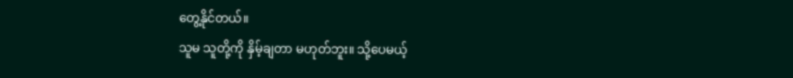တွေ့နိုင်တယ်။
သူမ သူတို့ကို နှိမ့်ချတာ မဟုတ်ဘူး။ သို့ပေမယ့်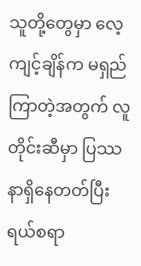သူတို့တွေမှာ လေ့ကျင့်ချိန်က မရှည်ကြာတဲ့အတွက် လူတိုင်းဆီမှာ ပြဿနာရှိနေတတ်ပြီး
ရယ်စရာ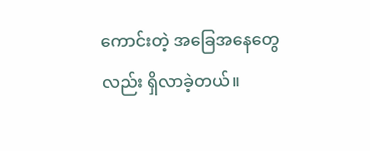ကောင်းတဲ့ အခြေအနေတွေလည်း ရှိလာခဲ့တယ်။